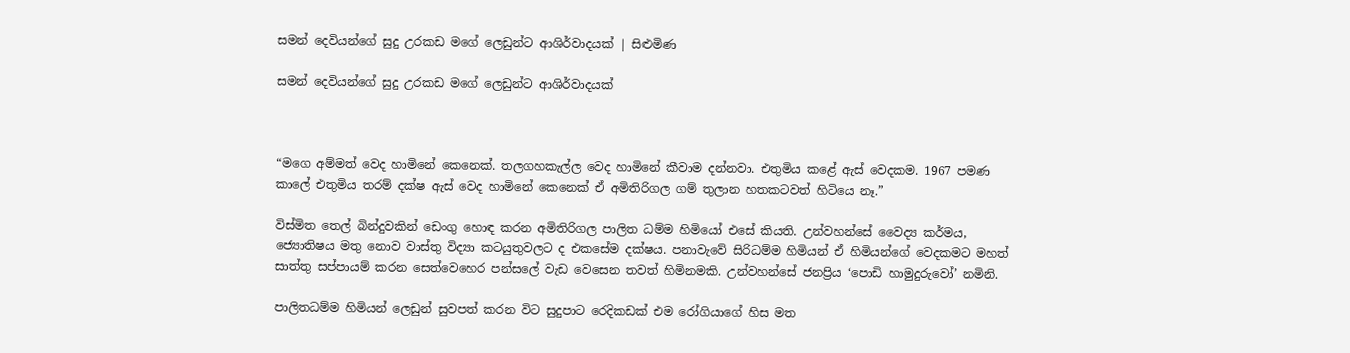සමන් දෙවියන්ගේ සුදු උරකඩ මගේ ලෙඩුන්ට ආශිර්වාදයක් | සිළුමිණ

සමන් දෙවියන්ගේ සුදු උරකඩ මගේ ලෙඩුන්ට ආශිර්වාදයක්



“මගෙ අම්මත් වෙද හාමිනේ කෙනෙක්. තලගහකැල්ල වෙද හාමිනේ කීවාම දන්නවා. එතුමිය කළේ ඇස් වෙදකම. 1967 පමණ කාලේ එතුමිය තරම් දක්ෂ ඇස් වෙද හාමිනේ කෙනෙක් ඒ අමිතිරිගල ගම් තුලාන හතකටවත් හිටියෙ නෑ.”

විස්මිත තෙල් බින්දුවකින් ඩෙංගු හොඳ කරන අමිතිරිගල පාලිත ධම්ම හිමියෝ එසේ කියති. උන්වහන්සේ වෛද්‍ය කර්මය, ජ්‍යොතිෂය මතු නොව වාස්තු විද්‍යා කටයුතුවලට ද එකසේම දක්ෂය. පනාවැවේ සිරිධම්ම හිමියන් ඒ හිමියන්ගේ වෙදකමට මහත් සාත්තු සප්පායම් කරන සෙත්වෙහෙර පන්සලේ වැඩ වෙසෙන තවත් හිමිනමකි. උන්වහන්සේ ජනප්‍රිය ‘පොඩි හාමුදුරුවෝ’ නමිනි.

පාලිතධම්ම හිමියන් ලෙඩුන් සුවපත් කරන විට සුදුපාට රෙදිකඩක් එම රෝගියාගේ හිස මත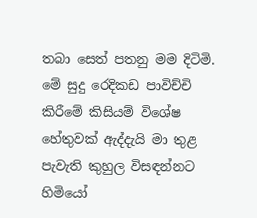තබා සෙත් පතනු මම දිටිමි. මේ සුදු රෙදිකඩ පාවිච්චි කිරීමේ කිසියම් විශේෂ හේතුවක් ඇද්දැයි මා තුළ පැවැති කුහුල විසඳන්නට හිමියෝ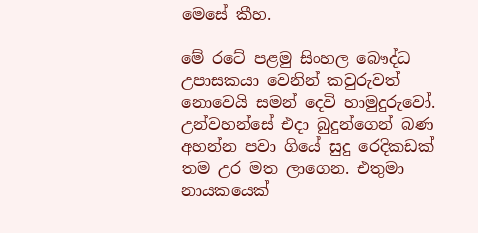මෙසේ කීහ.

මේ රටේ පළමු සිංහල බෞද්ධ උපාසකයා වෙනින් කවුරුවත් නොවෙයි සමන් දෙවි හාමුදුරුවෝ. උන්වහන්සේ එදා බුදුන්ගෙන් බණ අහන්න පවා ගියේ සුදු රෙදිකඩක් තම උර මත ලාගෙන. එතුමා නායකයෙක්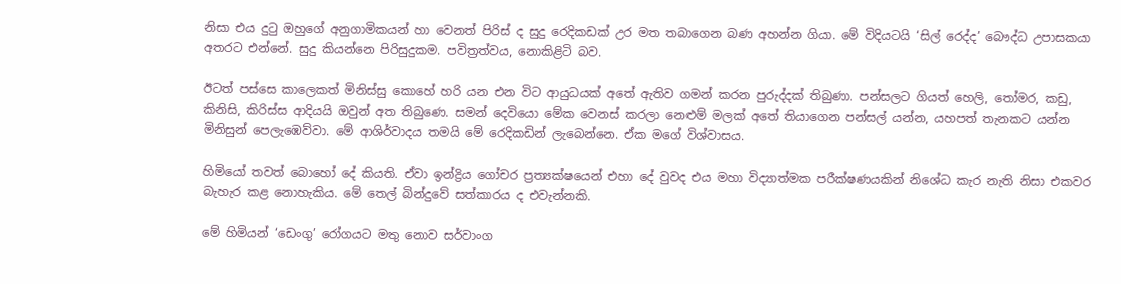නිසා එය දුටු ඔහුගේ අනුගාමිකයන් හා වෙනත් පිරිස් ද සුදු රෙදිකඩක් උර මත තබාගෙන බණ අහන්න ගියා. මේ විදියටයි ‘සිල් රෙද්ද’ බෞද්ධ උපාසකයා අතරට එන්නේ. සුදු කියන්නෙ පිරිසුදුකම. පවිත්‍රත්වය, නොකිළිටි බව.

ඊටත් පස්සෙ කාලෙකත් මිනිස්සු කොහේ හරි යන එන විට ආයුධයක් අතේ ඇතිව ගමන් කරන පුරුද්දක් තිබුණා. පන්සලට ගියත් හෙලි, තෝමර, කඩු, කිනිසි, කිරිස්ස ආදියයි ඔවුන් අත තිබුණෙ. සමන් දෙවියො මේක වෙනස් කරලා නෙළුම් මලක් අතේ තියාගෙන පන්සල් යන්න, යහපත් තැනකට යන්න මිනිසුන් පෙලැඹෙව්වා. මේ ආශිර්වාදය තමයි මේ රෙදිකඩින් ලැබෙන්නෙ. ඒක මගේ විශ්වාසය.

හිමියෝ තවත් බොහෝ දේ කියති. ඒවා ඉන්ද්‍රිය ගෝචර ප්‍රත්‍යක්ෂයෙන් එහා දේ වුවද එය මහා විද්‍යාත්මක පරීක්ෂණයකින් නිශේධ කැර නැති නිසා එකවර බැහැර කළ නොහැකිය. මේ තෙල් බින්දුවේ සත්කාරය ද එවැන්නකි.

මේ හිමියන් ‘ඩෙංගු’ රෝගයට මතු නොව සර්වාංග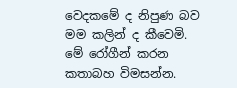වෙදකමේ ද නිපුණ බව මම කලින් ද කීවෙමි. මේ රෝගීන් කරන කතාබහ විමසන්න.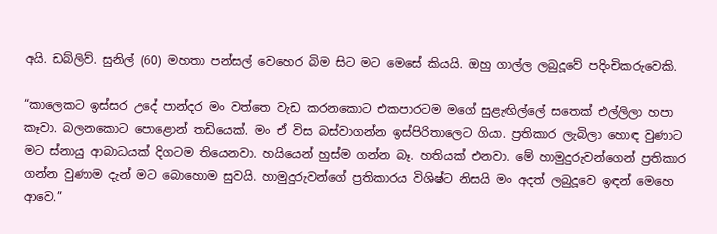අයි. ඩබ්ලිව්. සුනිල් (60) මහතා පන්සල් වෙහෙර බිම සිට මට මෙසේ කියයි. ඔහු ගාල්ල ලබුදූවේ පදිංචිකරුවෙකි.

“කාලෙකට ඉස්සර උදේ පාන්දර මං වත්තෙ වැඩ කරනකොට එකපාරටම මගේ සුළැඟිල්ලේ සතෙක් එල්ලිලා හපා කෑවා. බලනකොට පොළොන් තඩියෙක්. මං ඒ විස බස්වාගන්න ඉස්පිරිතාලෙට ගියා. ප්‍රතිකාර ලැබිලා හොඳ වුණාට මට ස්නායු ආබාධයක් දිගටම තියෙනවා. හයියෙන් හුස්ම ගන්න බෑ. හතියක් එනවා. මේ හාමුදුරුවන්ගෙන් ප්‍රතිකාර ගන්න වුණාම දැන් මට බොහොම සුවයි. හාමුදුරුවන්ගේ ප්‍රතිකාරය විශිෂ්ට නිසයි මං අදත් ලබුදූවෙ ඉඳන් මෙහෙ ආවෙ.”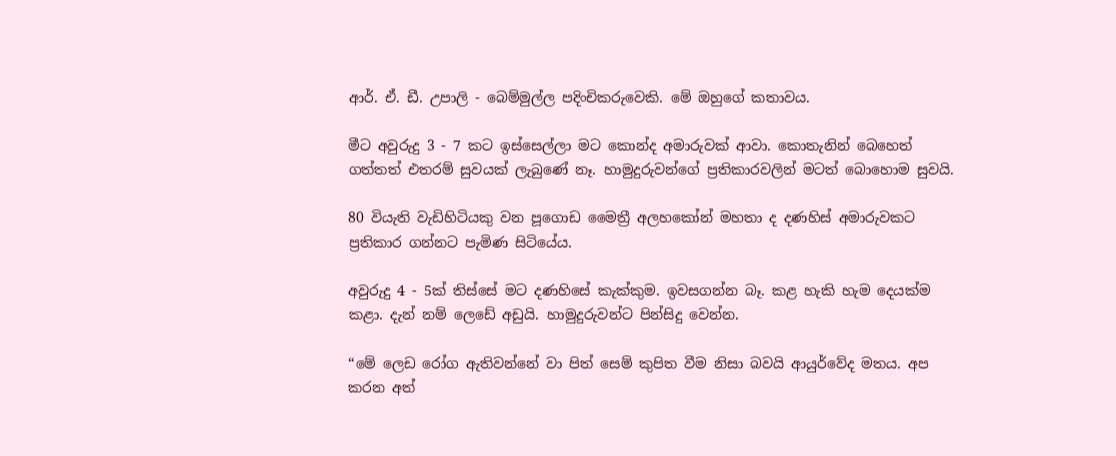ආර්. ඒ. ඩී. උපාලි - බෙම්මුල්ල පදිංචිකරුවෙකි. මේ ඔහුගේ කතාවය.

මීට අවුරුදු 3 - 7 කට ඉස්සෙල්ලා මට කොන්ද අමාරුවක් ආවා. කොතැනින් බෙහෙත් ගත්තත් එතරම් සුවයක් ලැබුණේ නෑ. හාමුදුරුවන්ගේ ප්‍රතිකාරවලින් මටත් බොහොම සුවයි.

80 වියැති වැඩිහිටියකු වන පූගොඩ මෛත්‍රී අලහකෝන් මහතා ද දණහිස් අමාරුවකට ප්‍රතිකාර ගන්නට පැමිණ සිටියේය.

අවුරුදු 4 - 5ක් තිස්සේ මට දණහිසේ කැක්කුම. ඉවසගන්න බෑ. කළ හැකි හැම දෙයක්ම කළා. දැන් නම් ලෙඩේ අඩුයි. හාමුදුරුවන්ට පින්සිදු වෙන්න.

“මේ ලෙඩ රෝග ඇතිවන්නේ වා පිත් සෙම් කුපිත වීම නිසා බවයි ආයුර්වේද මතය. අප කරන අත්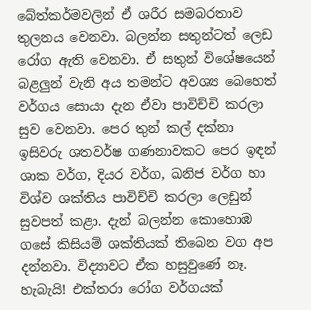බේත්කර්මවලින් ඒ ශරීර සමබරතාව තුලනය වෙනවා. බලන්න සතුන්ටත් ලෙඩ රෝග ඇති වෙනවා. ඒ සතුන් විශේෂයෙන් බළලුන් වැනි අය තමන්ට අවශ්‍ය බෙහෙත් වර්ගය සොයා දැන ඒවා පාවිච්චි කරලා සුව වෙනවා. පෙර තුන් කල් දක්නා ඉසිවරු ශතවර්ෂ ගණනාවකට පෙර ඉඳන් ශාක වර්ග, දියර වර්ග, ඛනිජ වර්ග හා විශ්ව ශක්තිය පාවිච්චි කරලා ලෙඩුන් සුවපත් කළා. දැන් බලන්න කොහොඹ ගසේ කිසියම් ශක්තියක් තිබෙන වග අප දන්නවා. විද්‍යාවට ඒක හසුවුණේ නෑ. හැබැයි! එක්තරා රෝග වර්ගයක්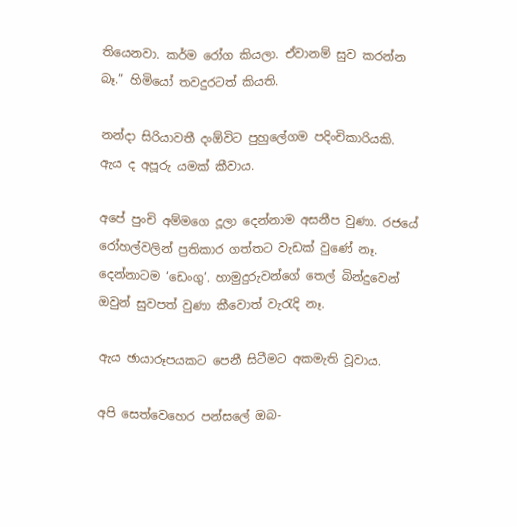තියෙනවා. කර්ම රෝග කියලා. ඒවානම් සුව කරන්න බෑ.” හිමියෝ තවදුරටත් කියති.

නන්දා සිරියාවතී දංඕවිට පුහුලේගම පදිංචිකාරියකි. ඇය ද අපූරු යමක් කීවාය.

අපේ පුංචි අම්මගෙ දූලා දෙන්නාම අසනීප වුණා. රජයේ රෝහල්වලින් ප්‍රතිකාර ගත්තට වැඩක් වුණේ නෑ. දෙන්නාටම ‘ඩෙංගු’. හාමුදුරුවන්ගේ තෙල් බින්දුවෙන් ඔවුන් සුවපත් වුණා කීවොත් වැරැදි නෑ.

ඇය ඡායාරූපයකට පෙනී සිටීමට අකමැති වූවාය.

අපි සෙත්වෙහෙර පන්සලේ ඔබ-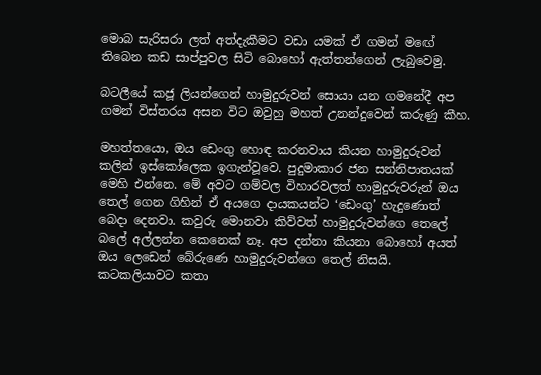මොබ සැරිසරා ලත් අත්දැකීමට වඩා යමක් ඒ ගමන් මඟේ තිබෙන කඩ සාප්පුවල සිටි බොහෝ ඇත්තන්ගෙන් ලැබුවෙමු.

බටලීයේ කජූ ලියන්ගෙන් හාමුදුරුවන් සොයා යන ගමනේදී අප ගමන් විස්තරය අසන විට ඔවුහු මහත් උනන්දුවෙන් කරුණු කීහ.

මහත්තයො, ඔය ඩෙංගු හොඳ කරනවාය කියන හාමුදුරුවන් කලින් ඉස්කෝලෙක ඉගැන්වූවෙ. පුදුමාකාර ජන සන්නිපාතයක් මෙහි එන්නෙ. මේ අවට ගම්වල විහාරවලත් හාමුදුරුවරුන් ඔය තෙල් ගෙන ගිහින් ඒ අයගෙ දායකයන්ට ‘ඩෙංගු’ හැදුණොත් බෙදා දෙනවා. කවුරු මොනවා කිව්වත් හාමුදුරුවන්ගෙ තෙලේ බලේ අල්ලන්න කෙනෙක් නෑ. අප දන්නා කියනා බොහෝ අයත් ඔය ලෙඩෙන් බේරුණෙ හාමුදුරුවන්ගෙ තෙල් නිසයි. කටකලියාවට කතා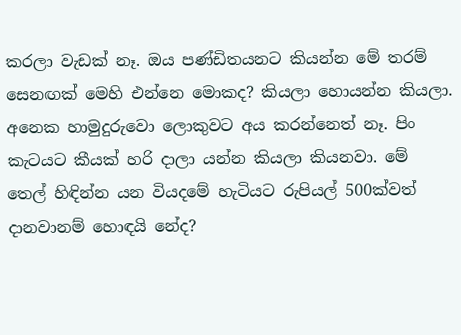කරලා වැඩක් නෑ. ඔය පණ්ඩිතයනට කියන්න මේ තරම් සෙනඟක් මෙහි එන්නෙ මොකද? කියලා හොයන්න කියලා. අනෙක හාමුදුරුවො ලොකුවට අය කරන්නෙත් නෑ. පිං කැටයට කීයක් හරි දාලා යන්න කියලා කියනවා. මේ තෙල් හිඳින්න යන වියදමේ හැටියට රුපියල් 500ක්වත් දානවානම් හොඳයි නේද?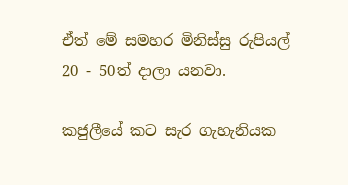ඒත් මේ සමහර මිනිස්සු රුපියල් 20 - 50ත් දාලා යනවා.

කජුලීයේ කට සැර ගැහැනියක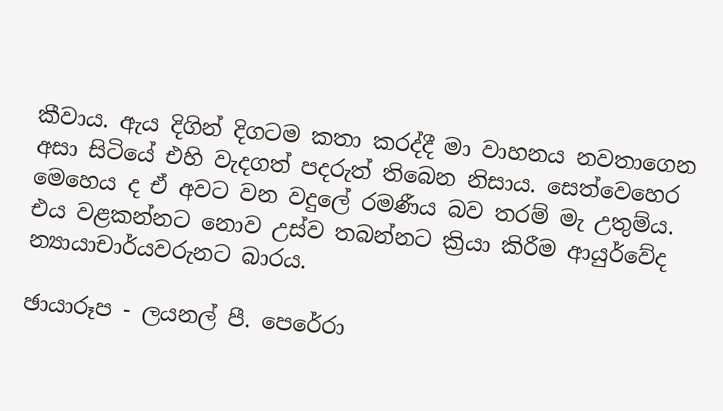කීවාය. ඇය දිගින් දිගටම කතා කරද්දී මා වාහනය නවතාගෙන අසා සිටියේ එහි වැදගත් පදරුත් තිබෙන නිසාය. සෙත්වෙහෙර මෙහෙය ද ඒ අවට වන වදුලේ රමණීය බව තරම් මැ උතුම්ය. එය වළකන්නට නොව උස්ව තබන්නට ක්‍රියා කිරීම ආයුර්වේද න්‍යායාචාර්යවරුනට බාරය.

ඡායාරූප - ලයනල් පී. පෙරේරා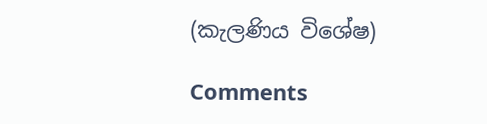(කැලණිය විශේෂ)

Comments